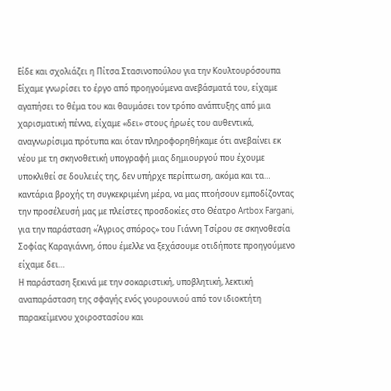Είδε και σχολιάζει η Πίτσα Στασινοπούλου για την Κουλτουρόσουπα
Είχαμε γνωρίσει το έργο από προηγούμενα ανεβάσματά του, είχαμε αγαπήσει το θέμα του και θαυμάσει τον τρόπο ανάπτυξης από μια χαρισματική πέννα, είχαμε «δει» στους ήρωές του αυθεντικά, αναγνωρίσιμα πρότυπα και όταν πληροφορηθήκαμε ότι ανεβαίνει εκ νέου με τη σκηνοθετική υπογραφή μιας δημιουργού που έχουμε υποκλιθεί σε δουλειές της, δεν υπήρχε περίπτωση, ακόμα και τα… καντάρια βροχής τη συγκεκριμένη μέρα, να μας πτοήσουν εμποδίζοντας την προσέλευσή μας με πλείστες προσδοκίες στο Θέατρο Artbox Fargani, για την παράσταση «Άγριος σπόρος» του Γιάννη Τσίρου σε σκηνοθεσία Σοφίας Καραγιάννη, όπου έμελλε να ξεχάσουμε οτιδήποτε προηγούμενο είχαμε δει…
Η παράσταση ξεκινά με την σοκαριστική, υποβλητική, λεκτική αναπαράσταση της σφαγής ενός γουρουνιού από τον ιδιοκτήτη παρακείμενου χοιροστασίου και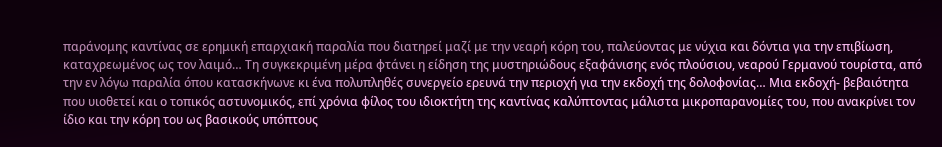παράνομης καντίνας σε ερημική επαρχιακή παραλία που διατηρεί μαζί με την νεαρή κόρη του, παλεύοντας με νύχια και δόντια για την επιβίωση, καταχρεωμένος ως τον λαιμό… Τη συγκεκριμένη μέρα φτάνει η είδηση της μυστηριώδους εξαφάνισης ενός πλούσιου, νεαρού Γερμανού τουρίστα, από την εν λόγω παραλία όπου κατασκήνωνε κι ένα πολυπληθές συνεργείο ερευνά την περιοχή για την εκδοχή της δολοφονίας… Μια εκδοχή- βεβαιότητα που υιοθετεί και ο τοπικός αστυνομικός, επί χρόνια φίλος του ιδιοκτήτη της καντίνας καλύπτοντας μάλιστα μικροπαρανομίες του, που ανακρίνει τον ίδιο και την κόρη του ως βασικούς υπόπτους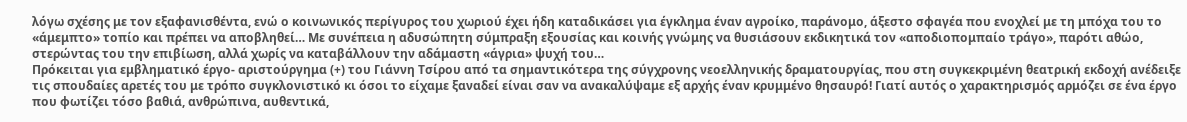λόγω σχέσης με τον εξαφανισθέντα, ενώ ο κοινωνικός περίγυρος του χωριού έχει ήδη καταδικάσει για έγκλημα έναν αγροίκο, παράνομο, άξεστο σφαγέα που ενοχλεί με τη μπόχα του το «άμεμπτο» τοπίο και πρέπει να αποβληθεί… Με συνέπεια η αδυσώπητη σύμπραξη εξουσίας και κοινής γνώμης να θυσιάσουν εκδικητικά τον «αποδιοπομπαίο τράγο», παρότι αθώο, στερώντας του την επιβίωση, αλλά χωρίς να καταβάλλουν την αδάμαστη «άγρια» ψυχή του…
Πρόκειται για εμβληματικό έργο- αριστούργημα (+) του Γιάννη Τσίρου από τα σημαντικότερα της σύγχρονης νεοελληνικής δραματουργίας, που στη συγκεκριμένη θεατρική εκδοχή ανέδειξε τις σπουδαίες αρετές του με τρόπο συγκλονιστικό κι όσοι το είχαμε ξαναδεί είναι σαν να ανακαλύψαμε εξ αρχής έναν κρυμμένο θησαυρό! Γιατί αυτός ο χαρακτηρισμός αρμόζει σε ένα έργο που φωτίζει τόσο βαθιά, ανθρώπινα, αυθεντικά,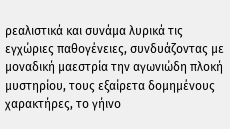ρεαλιστικά και συνάμα λυρικά τις εγχώριες παθογένειες, συνδυάζοντας με μοναδική μαεστρία την αγωνιώδη πλοκή μυστηρίου, τους εξαίρετα δομημένους χαρακτήρες, το γήινο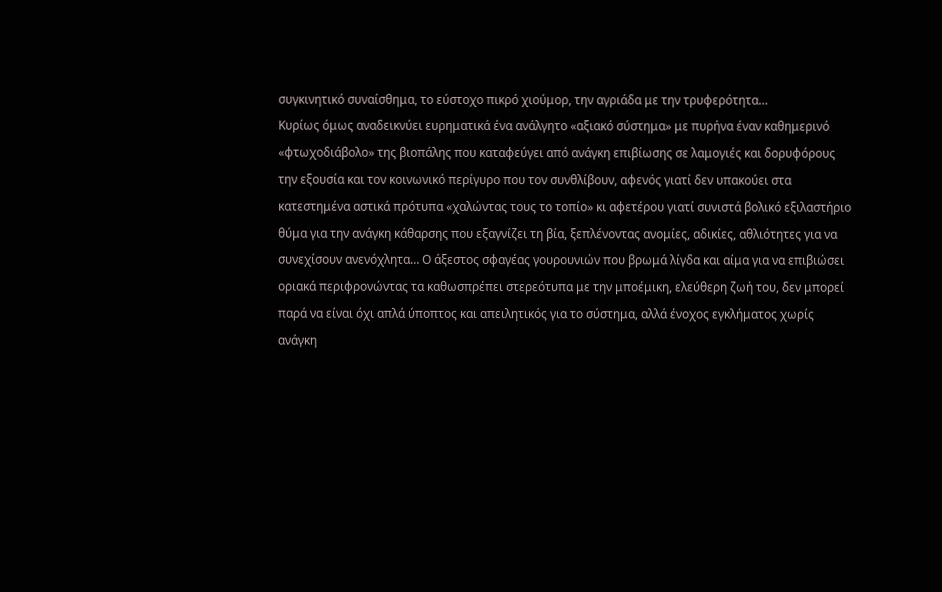συγκινητικό συναίσθημα, το εύστοχο πικρό χιούμορ, την αγριάδα με την τρυφερότητα…
Κυρίως όμως αναδεικνύει ευρηματικά ένα ανάλγητο «αξιακό σύστημα» με πυρήνα έναν καθημερινό «φτωχοδιάβολο» της βιοπάλης που καταφεύγει από ανάγκη επιβίωσης σε λαμογιές και δορυφόρους την εξουσία και τον κοινωνικό περίγυρο που τον συνθλίβουν, αφενός γιατί δεν υπακούει στα κατεστημένα αστικά πρότυπα «χαλώντας τους το τοπίο» κι αφετέρου γιατί συνιστά βολικό εξιλαστήριο θύμα για την ανάγκη κάθαρσης που εξαγνίζει τη βία, ξεπλένοντας ανομίες, αδικίες, αθλιότητες για να συνεχίσουν ανενόχλητα… Ο άξεστος σφαγέας γουρουνιών που βρωμά λίγδα και αίμα για να επιβιώσει οριακά περιφρονώντας τα καθωσπρέπει στερεότυπα με την μποέμικη, ελεύθερη ζωή του, δεν μπορεί παρά να είναι όχι απλά ύποπτος και απειλητικός για το σύστημα, αλλά ένοχος εγκλήματος χωρίς ανάγκη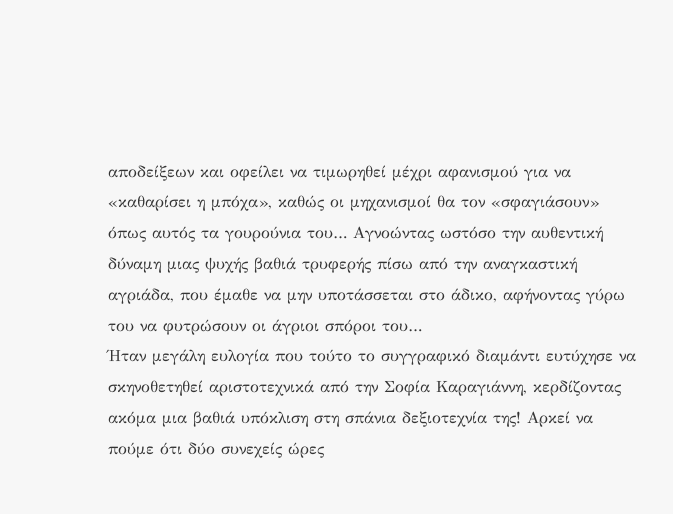αποδείξεων και οφείλει να τιμωρηθεί μέχρι αφανισμού για να «καθαρίσει η μπόχα», καθώς οι μηχανισμοί θα τον «σφαγιάσουν» όπως αυτός τα γουρούνια του… Αγνοώντας ωστόσο την αυθεντική δύναμη μιας ψυχής βαθιά τρυφερής πίσω από την αναγκαστική αγριάδα, που έμαθε να μην υποτάσσεται στο άδικο, αφήνοντας γύρω του να φυτρώσουν οι άγριοι σπόροι του…
Ήταν μεγάλη ευλογία που τούτο το συγγραφικό διαμάντι ευτύχησε να σκηνοθετηθεί αριστοτεχνικά από την Σοφία Καραγιάννη, κερδίζοντας ακόμα μια βαθιά υπόκλιση στη σπάνια δεξιοτεχνία της! Αρκεί να πούμε ότι δύο συνεχείς ώρες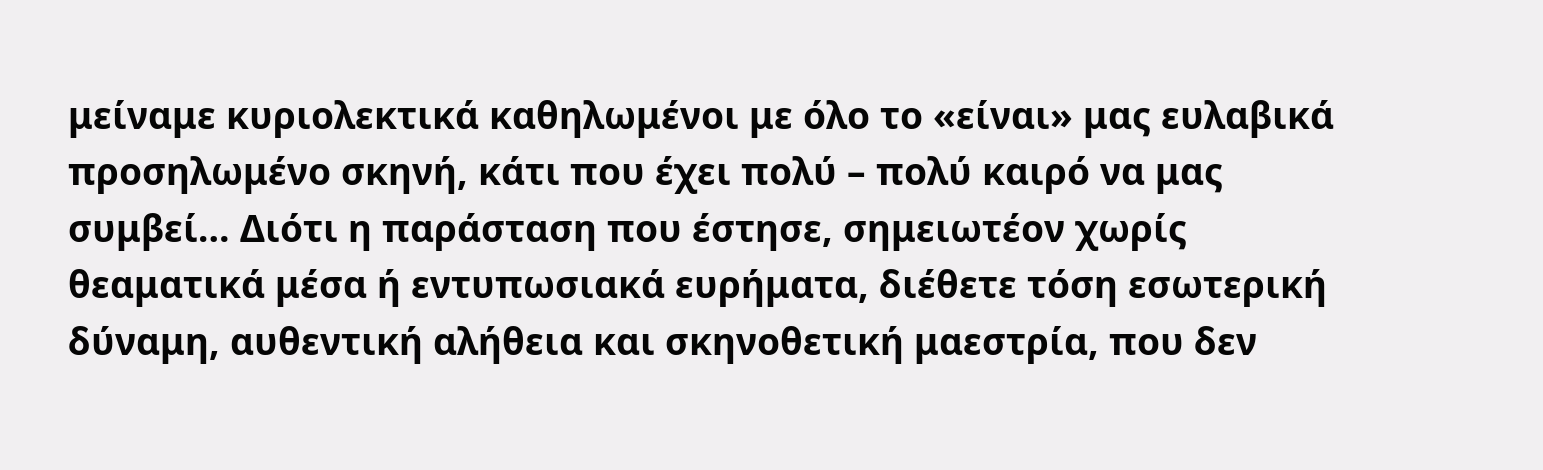μείναμε κυριολεκτικά καθηλωμένοι με όλο το «είναι» μας ευλαβικά προσηλωμένο σκηνή, κάτι που έχει πολύ – πολύ καιρό να μας συμβεί… Διότι η παράσταση που έστησε, σημειωτέον χωρίς θεαματικά μέσα ή εντυπωσιακά ευρήματα, διέθετε τόση εσωτερική δύναμη, αυθεντική αλήθεια και σκηνοθετική μαεστρία, που δεν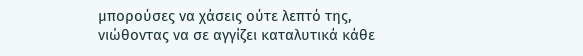μπορούσες να χάσεις ούτε λεπτό της, νιώθοντας να σε αγγίζει καταλυτικά κάθε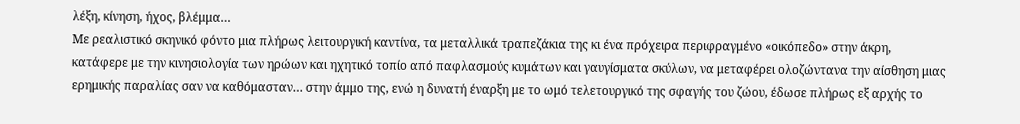λέξη, κίνηση, ήχος, βλέμμα…
Με ρεαλιστικό σκηνικό φόντο μια πλήρως λειτουργική καντίνα, τα μεταλλικά τραπεζάκια της κι ένα πρόχειρα περιφραγμένο «οικόπεδο» στην άκρη, κατάφερε με την κινησιολογία των ηρώων και ηχητικό τοπίο από παφλασμούς κυμάτων και γαυγίσματα σκύλων, να μεταφέρει ολοζώντανα την αίσθηση μιας ερημικής παραλίας σαν να καθόμασταν… στην άμμο της, ενώ η δυνατή έναρξη με το ωμό τελετουργικό της σφαγής του ζώου, έδωσε πλήρως εξ αρχής το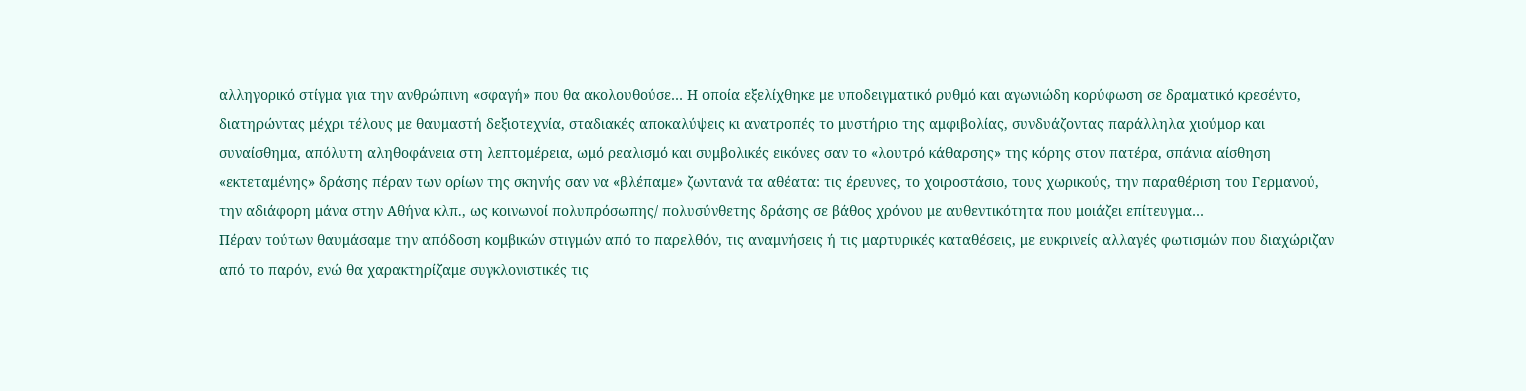αλληγορικό στίγμα για την ανθρώπινη «σφαγή» που θα ακολουθούσε… Η οποία εξελίχθηκε με υποδειγματικό ρυθμό και αγωνιώδη κορύφωση σε δραματικό κρεσέντο, διατηρώντας μέχρι τέλους με θαυμαστή δεξιοτεχνία, σταδιακές αποκαλύψεις κι ανατροπές το μυστήριο της αμφιβολίας, συνδυάζοντας παράλληλα χιούμορ και συναίσθημα, απόλυτη αληθοφάνεια στη λεπτομέρεια, ωμό ρεαλισμό και συμβολικές εικόνες σαν το «λουτρό κάθαρσης» της κόρης στον πατέρα, σπάνια αίσθηση «εκτεταμένης» δράσης πέραν των ορίων της σκηνής σαν να «βλέπαμε» ζωντανά τα αθέατα: τις έρευνες, το χοιροστάσιο, τους χωρικούς, την παραθέριση του Γερμανού, την αδιάφορη μάνα στην Αθήνα κλπ., ως κοινωνοί πολυπρόσωπης/ πολυσύνθετης δράσης σε βάθος χρόνου με αυθεντικότητα που μοιάζει επίτευγμα…
Πέραν τούτων θαυμάσαμε την απόδοση κομβικών στιγμών από το παρελθόν, τις αναμνήσεις ή τις μαρτυρικές καταθέσεις, με ευκρινείς αλλαγές φωτισμών που διαχώριζαν από το παρόν, ενώ θα χαρακτηρίζαμε συγκλονιστικές τις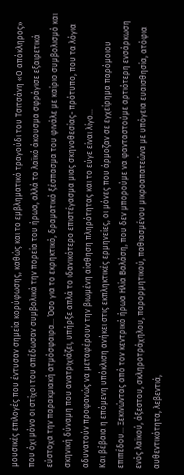μουσικές επιλογές που έντυσαν σημεία κορύφωσης, καθώς και το εμβληματικό τραγούδι του Τσιτσάνη «Ο απόκληρος» που όχι μόνο οι στίχοι του απέδωσαν συμβολικά την πορεία του ήρωα, αλλά το λαϊκό άκουσμα σφράγισε εξαιρετικά εύστοχα την παρακμιακή ατμόσφαιρα… Όσο για το εκρηκτικό, δραματικό ξέσπασμα του φινάλε με καίριο συμβολισμό και σκηνική δύναμη που ανατριχιάζει, υπήρξε απλά το ιδανικότερο επιστέγασμα μιας σκηνοθεσίας- πρότυπο, που τα λόγια αδυνατούν προφανώς να μεταφέρουν την βιωμένη αίσθηση πληρότητας και το εύγε είναι λίγο…
Και βέβαια η επόμενη υπόκλιση ανήκει στις εκπληκτικές ερμηνείες, οι μόνες που άρμοζαν σε εγχείρημα παρόμοιου επιπέδου… Ξεκινώντας από τον κεντρικό ήρωα Ηλία Βαλάση, που δεν μπορούμε να φανταστούμε αρτιότερη ενσάρκωση ενός λαϊκού, άξεστου, σκληροτράχηλου, παρορμητικού, παθιασμένου μικροαπατεώνα με υπόγεια ευαισθησία, ατόφια αυθεντικότητα, λεβεντιά,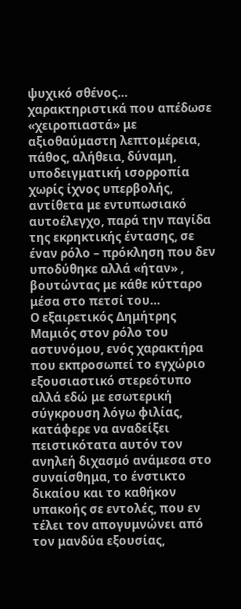ψυχικό σθένος… χαρακτηριστικά που απέδωσε «χειροπιαστά» με αξιοθαύμαστη λεπτομέρεια, πάθος, αλήθεια, δύναμη, υποδειγματική ισορροπία χωρίς ίχνος υπερβολής, αντίθετα με εντυπωσιακό αυτοέλεγχο, παρά την παγίδα της εκρηκτικής έντασης, σε έναν ρόλο – πρόκληση που δεν υποδύθηκε αλλά «ήταν» , βουτώντας με κάθε κύτταρο μέσα στο πετσί του…
Ο εξαιρετικός Δημήτρης Μαμιός στον ρόλο του αστυνόμου, ενός χαρακτήρα που εκπροσωπεί το εγχώριο εξουσιαστικό στερεότυπο αλλά εδώ με εσωτερική σύγκρουση λόγω φιλίας, κατάφερε να αναδείξει πειστικότατα αυτόν τον ανηλεή διχασμό ανάμεσα στο συναίσθημα, το ένστικτο δικαίου και το καθήκον υπακοής σε εντολές, που εν τέλει τον απογυμνώνει από τον μανδύα εξουσίας,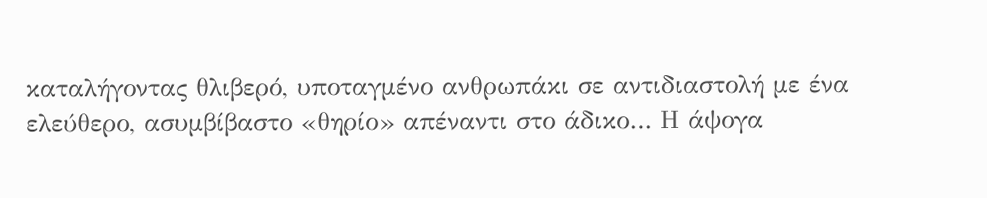καταλήγοντας θλιβερό, υποταγμένο ανθρωπάκι σε αντιδιαστολή με ένα ελεύθερο, ασυμβίβαστο «θηρίο» απέναντι στο άδικο… Η άψογα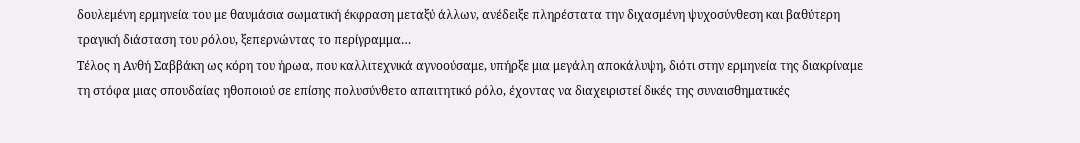δουλεμένη ερμηνεία του με θαυμάσια σωματική έκφραση μεταξύ άλλων, ανέδειξε πληρέστατα την διχασμένη ψυχοσύνθεση και βαθύτερη τραγική διάσταση του ρόλου, ξεπερνώντας το περίγραμμα…
Τέλος η Ανθή Σαββάκη ως κόρη του ήρωα, που καλλιτεχνικά αγνοούσαμε, υπήρξε μια μεγάλη αποκάλυψη, διότι στην ερμηνεία της διακρίναμε τη στόφα μιας σπουδαίας ηθοποιού σε επίσης πολυσύνθετο απαιτητικό ρόλο, έχοντας να διαχειριστεί δικές της συναισθηματικές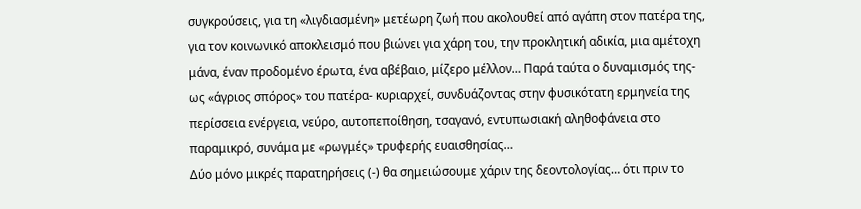συγκρούσεις, για τη «λιγδιασμένη» μετέωρη ζωή που ακολουθεί από αγάπη στον πατέρα της, για τον κοινωνικό αποκλεισμό που βιώνει για χάρη του, την προκλητική αδικία, μια αμέτοχη μάνα, έναν προδομένο έρωτα, ένα αβέβαιο, μίζερο μέλλον… Παρά ταύτα ο δυναμισμός της- ως «άγριος σπόρος» του πατέρα- κυριαρχεί, συνδυάζοντας στην φυσικότατη ερμηνεία της περίσσεια ενέργεια, νεύρο, αυτοπεποίθηση, τσαγανό, εντυπωσιακή αληθοφάνεια στο παραμικρό, συνάμα με «ρωγμές» τρυφερής ευαισθησίας…
Δύο μόνο μικρές παρατηρήσεις (-) θα σημειώσουμε χάριν της δεοντολογίας… ότι πριν το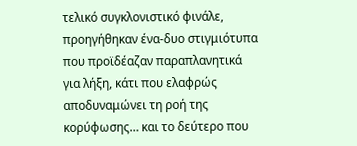τελικό συγκλονιστικό φινάλε, προηγήθηκαν ένα-δυο στιγμιότυπα που προϊδέαζαν παραπλανητικά για λήξη, κάτι που ελαφρώς αποδυναμώνει τη ροή της κορύφωσης… και το δεύτερο που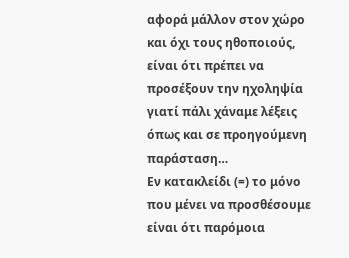αφορά μάλλον στον χώρο και όχι τους ηθοποιούς, είναι ότι πρέπει να προσέξουν την ηχοληψία γιατί πάλι χάναμε λέξεις όπως και σε προηγούμενη παράσταση…
Εν κατακλείδι (=) το μόνο που μένει να προσθέσουμε είναι ότι παρόμοια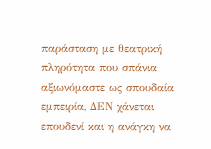παράσταση με θεατρική πληρότητα που σπάνια αξιωνόμαστε ως σπουδαία εμπειρία, ΔΕΝ χάνεται επουδενί και η ανάγκη να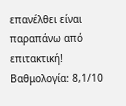επανέλθει είναι παραπάνω από επιτακτική!
Βαθμολογία: 8,1/10